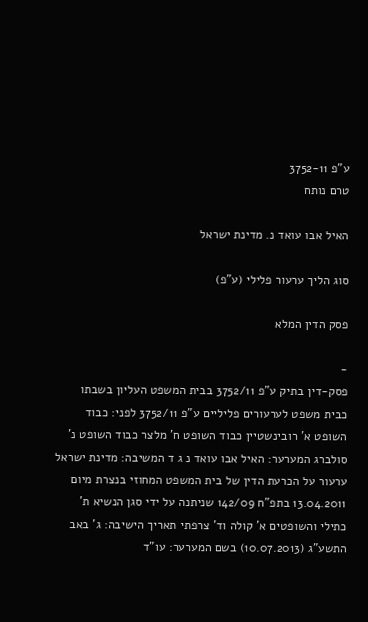ע"פ 3752-11
טרם נותח

האיל אבו עואד נ. מדינת ישראל

סוג הליך ערעור פלילי (ע"פ)

פסק הדין המלא

-
פסק-דין בתיק ע"פ 3752/11 בבית המשפט העליון בשבתו כבית משפט לערעורים פליליים ע"פ 3752/11 לפני: כבוד השופט א' רובינשטיין כבוד השופט ח' מלצר כבוד השופט נ' סולברג המערער: האיל אבו עואד נ ג ד המשיבה: מדינת ישראל ערעור על הכרעת הדין של בית המשפט המחוזי בנצרת מיום 13.04.2011 בתפ"ח 142/09 שניתנה על ידי סגן הנשיא ת' כתילי והשופטים א' קולה וד' צרפתי תאריך הישיבה: ג' באב התשע"ג (10.07.2013) בשם המערער: עו"ד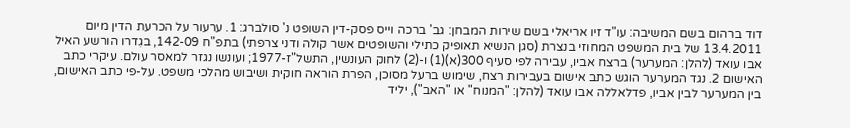דוד ברהום בשם המשיבה: עו"ד זיו אריאלי בשם שירות המבחן: גב' ברכה וייס פסק-דין השופט נ' סולברג: 1. ערעור על הכרעת הדין מיום 13.4.2011 של בית המשפט המחוזי בנצרת (סגן הנשיא תאופיק כתילי והשופטים אשר קולה ודני צרפתי) בתפ"ח 142-09, בגִדרו הורשע האיל אבו עואד (להלן: המערער) ברצח אביו, עבירה לפי סעיף 300(א)(1) ו-(2) לחוק העונשין, התשל"ז-1977; ועונשו נגזר למאסר עולם. עיקרי כתב האישום 2. נגד המערער הוגש כתב אישום בעבירות רצח, שימוש ברעל מסוכן, הפרת הוראה חוקית ושיבוש מהלכי משפט. על-פי כתב האישום, בין המערער לבין אביו, פדלאללה אבו עואד (להלן: "המנוח" או "האב"), יליד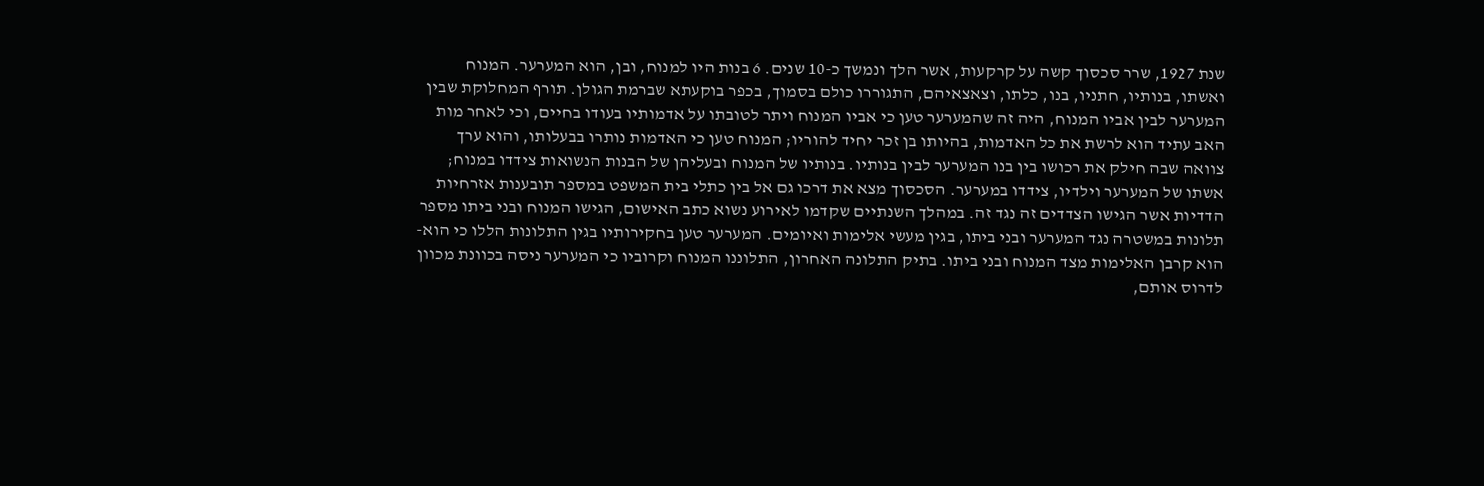שנת 1927, שרר סכסוך קשה על קרקעות, אשר הלך ונמשך כ-10 שנים. 6 בנות היו למנוח, ובן, הוא המערער. המנוח ואשתו, בנותיו, חתניו, בנו, כלתו, וצאצאיהם, התגוררו כולם בסמוך, בכפר בוקעתא שברמת הגולן. תורף המחלוקת שבין המערער לבין אביו המנוח, היה זה שהמערער טען כי אביו המנוח ויתר לטובתו על אדמותיו בעודו בחיים, וכי לאחר מות האב עתיד הוא לרשת את כל האדמות, בהיותו בן זכר יחיד להוריו; המנוח טען כי האדמות נותרו בבעלותו, והוא ערך צוואה שבה חילק את רכושו בין בנו המערער לבין בנותיו. בנותיו של המנוח ובעליהן של הבנות הנשואות צידדו במנוח; אשתו של המערער וילדיו, צידדו במערער. הסכסוך מצא את דרכו גם אל בין כתלי בית המשפט במספר תובענות אזרחיות הדדיות אשר הגישו הצדדים זה נגד זה. במהלך השנתיים שקדמו לאירוע נשוא כתב האישום, הגישו המנוח ובני ביתו מספר תלונות במשטרה נגד המערער ובני ביתו, בגין מעשי אלימות ואיומים. המערער טען בחקירותיו בגין התלונות הללו כי הוא-הוא קרבן האלימות מצד המנוח ובני ביתו. בתיק התלונה האחרון, התלוננו המנוח וקרוביו כי המערער ניסה בכוונת מכוון לדרוס אותם,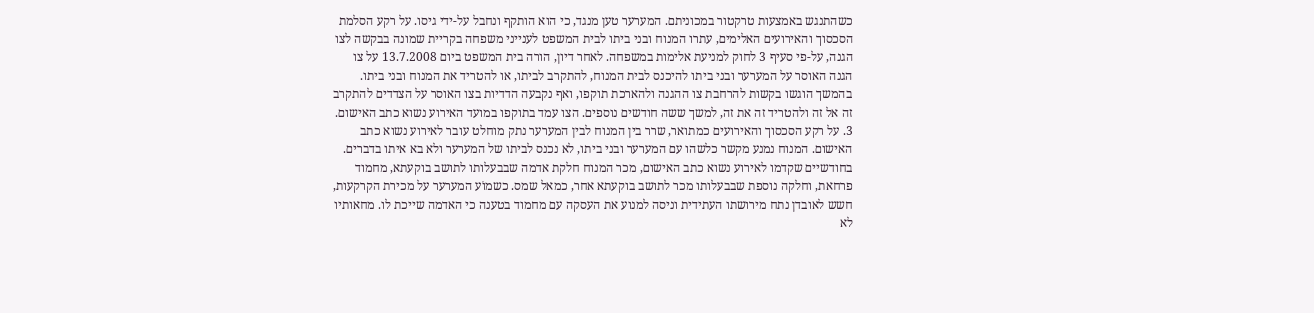כשהתנגש באמצעות טרקטור במכוניתם. המערער טען מנגד, כי הוא הותקף ונחבל על-ידי גיסו. על רקע הסלמת הסכסוך והאירועים האלימים, עתרו המנוח ובני ביתו לבית המשפט לענייני משפחה בקריית שמונה בבקשה לצו הגנה, על-פי סעיף 3 לחוק למניעת אלימות במשפחה. לאחר דיון, הורה בית המשפט ביום 13.7.2008 על צו הגנה האוסר על המערער ובני ביתו להיכנס לבית המנוח, להתקרב לביתו, או להטריד את המנוח ובני ביתו. בהמשך הוגשו בקשות להרחבת צו ההגנה ולהארכת תוקפו, ואף נקבעה הדדיות בצו האוסר על הצדדים להתקרב זה אל זה ולהטריד זה את זה, למשך ששה חודשים נוספים. הצו עמד בתוקפו במועד האירוע נשוא כתב האישום. 3. על רקע הסכסוך והאירועים כמתואר, שרר בין המנוח לבין המערער נתק מוחלט עובר לאירוע נשוא כתב האישום. המנוח נמנע מקשר כלשהו עם המערער ובני ביתו, לא נכנס לביתו של המערער ולא בא איתו בדברים. בחודשיים שקדמו לאירוע נשוא כתב האישום, מכר המנוח חלקת אדמה שבבעלותו לתושב בוקעתא, מחמוד פרחאת, וחלקה נוספת שבבעלותו מכר לתושב בוקעתא אחר, כמאל שמס. כשמוֹע המערער על מכירת הקרקעות, חשש לאובדן נתח מירושתו העתידית וניסה למנוע את העסקה עם מחמוד בטענה כי האדמה שייכת לו. מחאותיו לא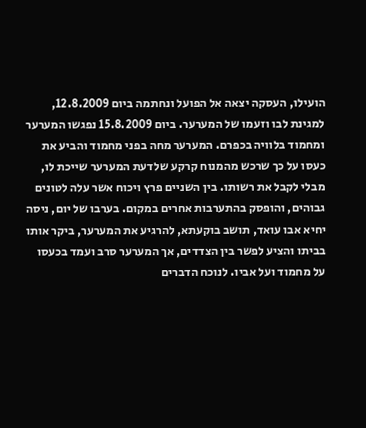הועילו, העסקה יצאה אל הפועל ונחתמה ביום 12.8.2009, למגינת לבו וזעמו של המערער. ביום 15.8.2009 נפגשו המערער ומחמוד בלוויה בכפרם. המערער מחה בפני מחמוד והביע את כעסו על כך שרכש מהמנוח קרקע שלדעת המערער שייכת לו, מבלי לקבל את רשותו. בין השניים פרץ ויכוח אשר עלה לטונים גבוהים, והופסק בהתערבות אחרים במקום. בערבו של יום, ניסה יחיא אבו עואד, תושב בוקעתא, להרגיע את המערער, ביקר אותו בביתו והציע לפשר בין הצדדים, אך המערער סרב ועמד בכעסו על מחמוד ועל אביו. לנוכח הדברים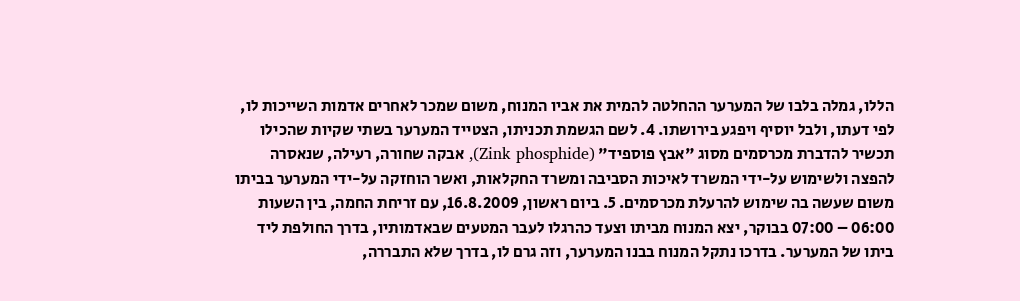הללו, גמלה בלבו של המערער ההחלטה להמית את אביו המנוח, משום שמכר לאחרים אדמות השייכות לו, לפי דעתו, ולבל יוסיף ויפגע בירושתו. 4. לשם הגשמת תכניתו, הצטייד המערער בשתי שקיות שהכילו תכשיר להדברת מכרסמים מסוג "אבץ פוספיד" (Zink phosphide), אבקה שחורה, רעילה, שנאסרה להפצה ולשימוש על-ידי המשרד לאיכות הסביבה ומשרד החקלאות, ואשר הוחזקה על-ידי המערער בביתו משום שעשה בה שימוש להרעלת מכרסמים. 5. ביום ראשון, 16.8.2009, עם זריחת החמה, בין השעות 06:00 – 07:00 בבוקר, יצא המנוח מביתו וצעד כהרגלו לעבר המטעים שבאדמותיו, בדרך החולפת ליד ביתו של המערער. בדרכו נתקל המנוח בבנו המערער, וזה גרם לו, בדרך שלא התבררה,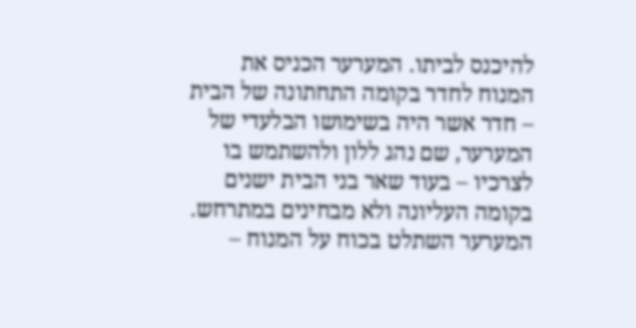להיכנס לביתו. המערער הכניס את המנוח לחדר בקומה התחתונה של הבית – חדר אשר היה בשימושו הבלעדי של המערער, שם נהג ללון ולהשתמש בו לצרכיו – בעוד שאר בני הבית ישנים בקומה העליונה ולא מבחינים במתרחש. המערער השתלט בכוח על המנוח –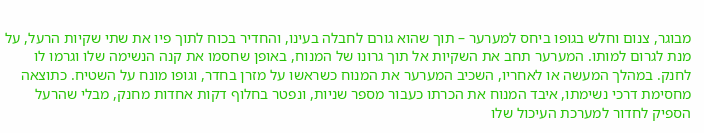מבוגר, צנום וחלש בגופו ביחס למערער – תוך שהוא גורם לחבלה בעינו, והחדיר בכוח לתוך פיו את שתי שקיות הרעל, על מנת לגרום למותו. המערער תחב את השקיות אל תוך גרונו של המנוח, באופן שחסמו את קנה הנשימה שלו וגרמו לו לחנק. במהלך המעשה או לאחריו, השכיב המערער את המנוח כשראשו על מזרן בחדר, וגופו מונח על השטיח. כתוצאה מחסימת דרכי נשימתו, איבד המנוח את הכרתו כעבור מספר שניות, ונפטר בחלוף דקות אחדות מחנק, מבלי שהרעל הספיק לחדור למערכת העיכול שלו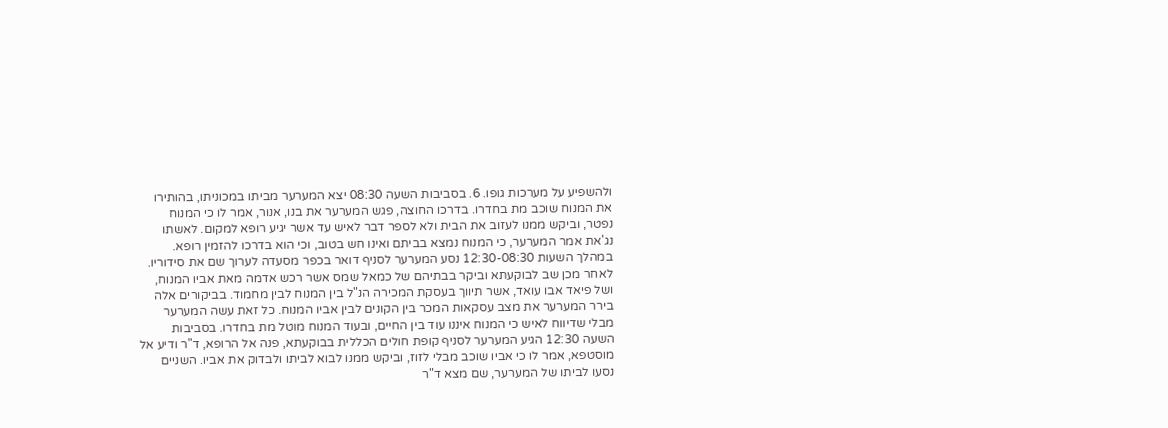ולהשפיע על מערכות גופו. 6. בסביבות השעה 08:30 יצא המערער מביתו במכוניתו, בהותירו את המנוח שוכב מת בחדרו. בדרכו החוצה, פגש המערער את בנו, אנור, אמר לו כי המנוח נפטר, וביקש ממנו לעזוב את הבית ולא לספר דבר לאיש עד אשר יגיע רופא למקום. לאשתו נג'את אמר המערער, כי המנוח נמצא בביתם ואינו חש בטוב, וכי הוא בדרכו להזמין רופא. במהלך השעות 12:30-08:30 נסע המערער לסניף דואר בכפר מסעדה לערוך שם את סידוריו. לאחר מכן שב לבוקעתא וביקר בבתיהם של כמאל שמס אשר רכש אדמה מאת אביו המנוח, ושל פיאד אבו עואד, אשר תיווך בעסקת המכירה הנ"ל בין המנוח לבין מחמוד. בביקורים אלה בירר המערער את מצב עסקאות המכר בין הקונים לבין אביו המנוח. כל זאת עשה המערער מבלי שדיווח לאיש כי המנוח איננו עוד בין החיים, ובעוד המנוח מוטל מת בחדרו. בסביבות השעה 12:30 הגיע המערער לסניף קופת חולים הכללית בבוקעתא, פנה אל הרופא, ד"ר ודיע אל מוסטפא, אמר לו כי אביו שוכב מבלי לזוז, וביקש ממנו לבוא לביתו ולבדוק את אביו. השניים נסעו לביתו של המערער, שם מצא ד"ר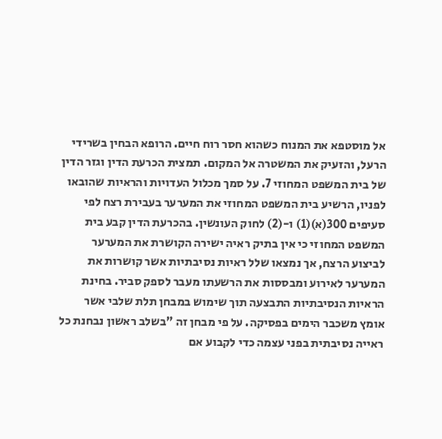אל מוסטפא את המנוח כשהוא חסר רוח חיים. הרופא הבחין בשרידי הרעל, והזעיק את המשטרה אל המקום. תמצית הכרעת הדין וגזר הדין של בית המשפט המחוזי 7. על סמך מכלול העדויות והראיות שהובאו לפניו, הרשיע בית המשפט המחוזי את המערער בעבירת רצח לפי סעיפים 300(א)(1) ו-(2) לחוק העונשין. בהכרעת הדין קבע בית המשפט המחוזי כי אין בתיק ראיה ישירה הקושרת את המערער לביצוע הרצח, אך נמצאו שלל ראיות נסיבתיות אשר קושרות את המערער לאירוע ומבססות את הרשעתו מעבר לספק סביר. בחינת הראיות הנסיבתיות התבצעה תוך שימוש במבחן תלת שלבי אשר אומץ משכבר הימים בפסיקה. על פי מבחן זה "בשלב ראשון נבחנת כל ראייה נסיבתית בפני עצמה כדי לקבוע אם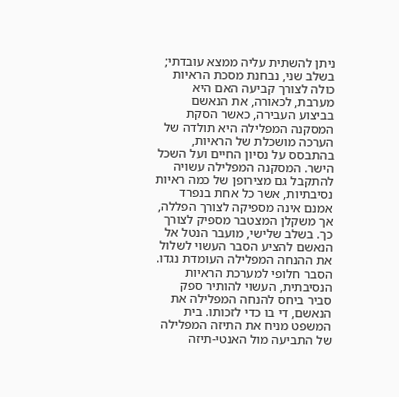ניתן להשתית עליה ממצא עובדתי; בשלב שני, נבחנת מסכת הראיות כולה לצורך קביעה האם היא מערבת, לכאורה, את הנאשם בביצוע העבירה, כאשר הסקת המסקנה המפלילה היא תולדה של הערכה מושכלת של הראיות, בהתבסס על נסיון החיים ועל השכל הישר. המסקנה המפלילה עשויה להתקבל גם מצירופן של כמה ראיות נסיבתיות, אשר כל אחת בנפרד אמנם אינה מספיקה לצורך הפללה, אך משקלן המצטבר מספיק לצורך כך. בשלב שלישי, מועבר הנטל אל הנאשם להציע הסבר העשוי לשלול את ההנחה המפלילה העומדת נגדו. הסבר חלופי למערכת הראיות הנסיבתית, העשוי להותיר ספק סביר ביחס להנחה המפלילה את הנאשם, די בו כדי לזכותו. בית המשפט מניח את התיזה המפלילה של התביעה מול האנטי-תיזה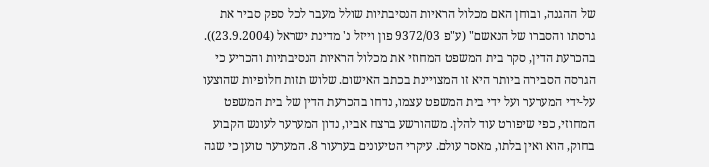של ההגנה, ובוחן האם מכלול הראיות הנסיבתיות שולל מעבר לכל ספק סביר את גרסתו והסברו של הנאשם" (ע"פ 9372/03 פון וייזל נ' מדינת ישראל (23.9.2004)). בהכרעת הדין, סקר בית המשפט המחוזי את מכלול הראיות הנסיבתיות והכריע כי הגרסה הסבירה ביותר היא זו המצויינת בכתב האישום. שלוש תזות חלופיות שהוצעו על-ידי המערער ועל ידי בית המשפט עצמו, נדחו בהכרעת הדין של בית המשפט המחוזי, כפי שיפורט עוד להלן. משהורשע ברצח אביו, נדון המערער לעונש הקבוע בחוק, הוא ואין בלתו, מאסר עולם. עיקרי הטיעונים בערעור 8. המערער טוען כי שגה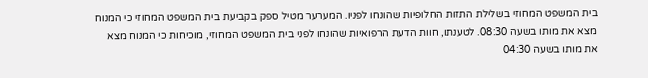בית המשפט המחוזי בשלילת התזות החלופיות שהונחו לפניו. המערער מטיל ספק בקביעת בית המשפט המחוזי כי המנוח מצא את מותו בשעה 08:30. לטענתו, חוות הדעת הרפואיות שהונחו לפני בית המשפט המחוזי, מוכיחות כי המנוח מצא את מותו בשעה 04:30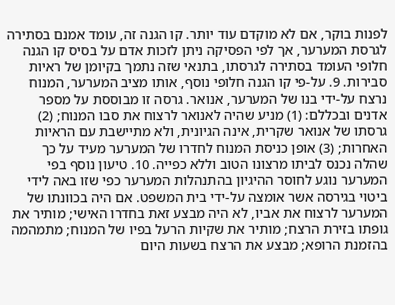לפנות בוקר, אם לא מוקדם עוד יותר. קו הגנה זה, עומד אמנם בסתירה לגרסת המערער, אך לפי הפסיקה ניתן לזכות אדם על בסיס קו הגנה חלופי העומד בסתירה לגרסתו, בתנאי שזה נתמך בקיומן של ראיות סבירות. 9. על-פי קו הגנה חלופי נוסף, אותו מציב המערער, המנוח נרצח על-ידי בנו של המערער, אנואר. גרסה זו מבוססת על מספר אדנים ובכללם: (1) מניע שהיה לאנואר לרצוח את סבו המנוח; (2) גרסתו של אנואר שקרית, אינה הגיונית, ולא מתיישבת עם הראיות האחרות; (3) אופן כניסת המנוח לחדרו של המערער מעיד על כך שהלה נכנס לביתו מרצונו הטוב וללא כפייה. 10. טיעון נוסף בפי המערער נוגע לחוסר ההיגיון בהתנהלות המערער כפי שזו באה לידי ביטוי בגירסה אשר אומצה על-ידי בית המשפט. אם היה בכוונתו של המערער לרצוח את אביו, לא היה מבצע זאת בחדרו האישי; מותיר את גופתו בזירת הרצח; מותיר את שקיות הרעל בפיו של המנוח; מתמהמה בהזמנת הרופא; מבצע את הרצח בשעות היום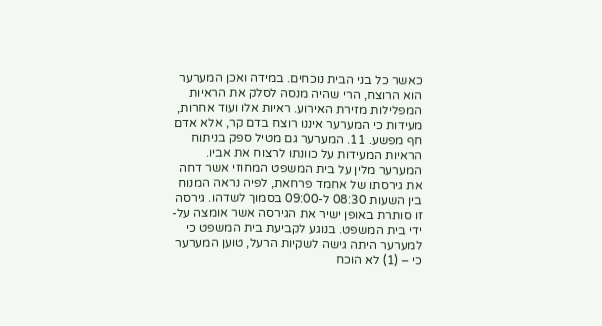כאשר כל בני הבית נוכחים. במידה ואכן המערער הוא הרוצח, הרי שהיה מנסה לסלק את הראיות המפלילות מזירת האירוע. ראיות אלו ועוד אחרות, מעידות כי המערער איננו רוצח בדם קר, אלא אדם חף מפשע. 11. המערער גם מטיל ספק בניתוח הראיות המעידות על כוונתו לרצוח את אביו. המערער מלין על בית המשפט המחוזי אשר דחה את גירסתו של אחמד פרחאת, לפיה נראה המנוח בין השעות 08:30 ל-09:00 בסמוך לשדהו. גירסה זו סותרת באופן ישיר את הגירסה אשר אומצה על-ידי בית המשפט. בנוגע לקביעת בית המשפט כי למערער היתה גישה לשקיות הרעל, טוען המערער כי – (1) לא הוכח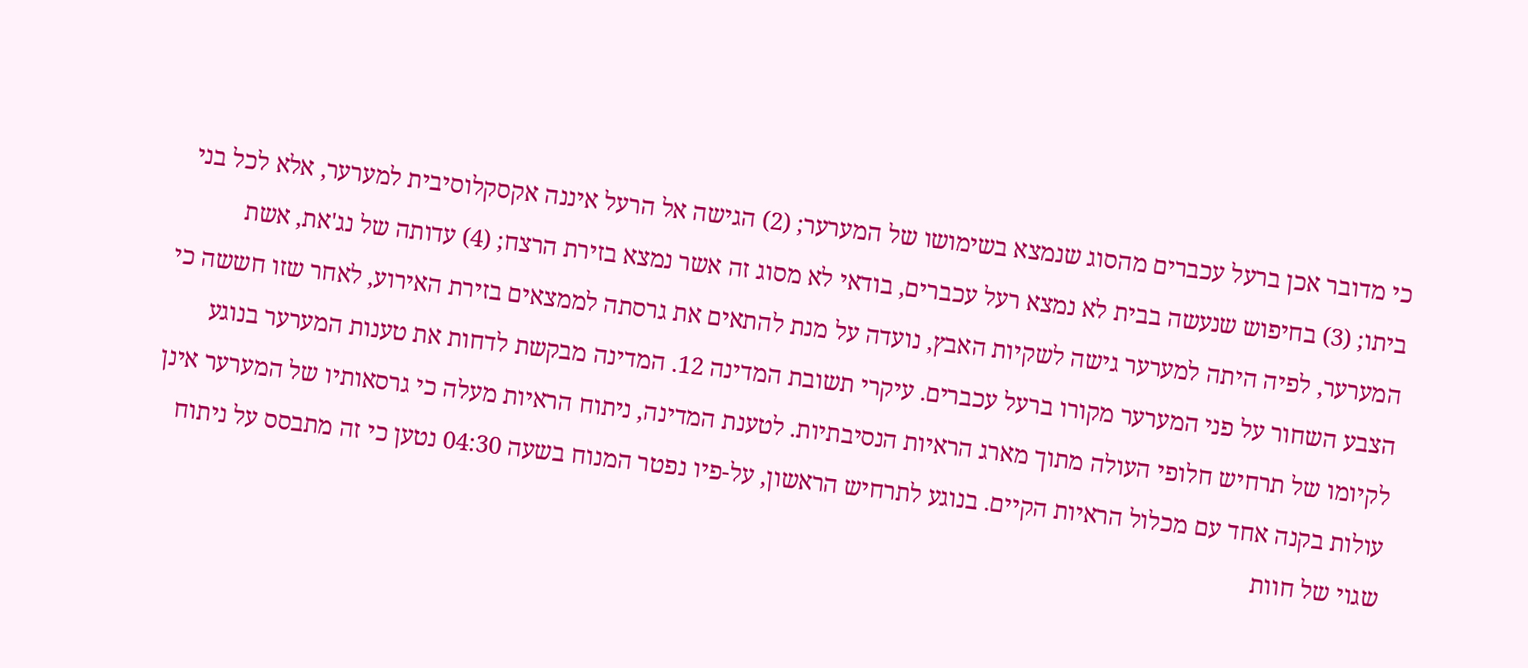כי מדובר אכן ברעל עכברים מהסוג שנמצא בשימושו של המערער; (2) הגישה אל הרעל איננה אקסקלוסיבית למערער, אלא לכל בני ביתו; (3) בחיפוש שנעשה בבית לא נמצא רעל עכברים, בודאי לא מסוג זה אשר נמצא בזירת הרצח; (4) עדותה של נג'את, אשת המערער, לפיה היתה למערער גישה לשקיות האבץ, נועדה על מנת להתאים את גרסתה לממצאים בזירת האירוע, לאחר שזו חששה כי הצבע השחור על פני המערער מקורו ברעל עכברים. עיקרי תשובת המדינה 12. המדינה מבקשת לדחות את טענות המערער בנוגע לקיומו של תרחיש חלופי העולה מתוך מארג הראיות הנסיבתיות. לטענת המדינה, ניתוח הראיות מעלה כי גרסאותיו של המערער אינן עולות בקנה אחד עם מכלול הראיות הקיים. בנוגע לתרחיש הראשון, על-פיו נפטר המנוח בשעה 04:30 נטען כי זה מתבסס על ניתוח שגוי של חוות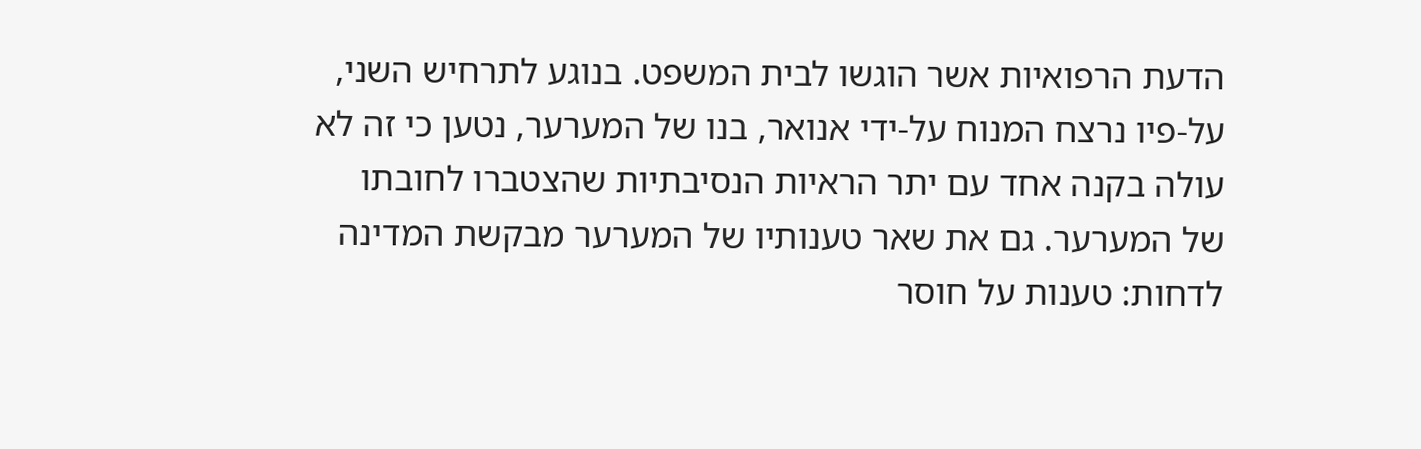הדעת הרפואיות אשר הוגשו לבית המשפט. בנוגע לתרחיש השני, על-פיו נרצח המנוח על-ידי אנואר, בנו של המערער, נטען כי זה לא עולה בקנה אחד עם יתר הראיות הנסיבתיות שהצטברו לחובתו של המערער. גם את שאר טענותיו של המערער מבקשת המדינה לדחות: טענות על חוסר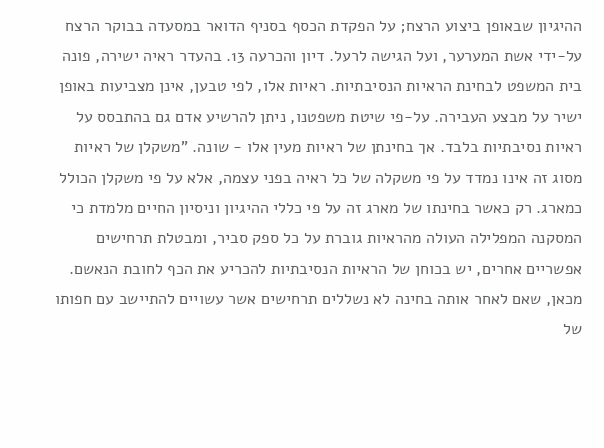ההיגיון שבאופן ביצוע הרצח; על הפקדת הכסף בסניף הדואר במסעדה בבוקר הרצח על-ידי אשת המערער, ועל הגישה לרעל. דיון והכרעה 13. בהעדר ראיה ישירה, פונה בית המשפט לבחינת הראיות הנסיבתיות. ראיות אלו, לפי טבען, אינן מצביעות באופן ישיר על מבצע העבירה. על-פי שיטת משפטנו, ניתן להרשיע אדם גם בהתבסס על ראיות נסיבתיות בלבד. אך בחינתן של ראיות מעין אלו - שונה. "משקלן של ראיות מסוג זה אינו נמדד על פי משקלה של כל ראיה בפני עצמה, אלא על פי משקלן הכולל כמארג. רק כאשר בחינתו של מארג זה על פי כללי ההיגיון וניסיון החיים מלמדת כי המסקנה המפלילה העולה מהראיות גוברת על כל ספק סביר, ומבטלת תרחישים אפשריים אחרים, יש בכוחן של הראיות הנסיבתיות להכריע את הכף לחובת הנאשם. מכאן, שאם לאחר אותה בחינה לא נשללים תרחישים אשר עשויים להתיישב עם חפותו של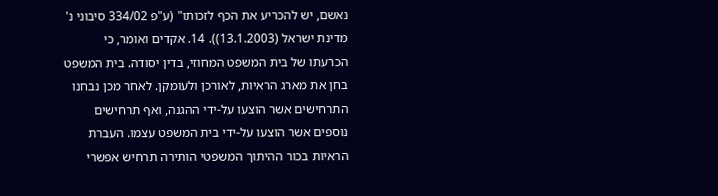נאשם, יש להכריע את הכף לזכותו" (ע"פ 334/02 סיבוני נ' מדינת ישראל (13.1.2003)). 14. אקדים ואומר, כי הכרעתו של בית המשפט המחוזי, בדין יסודה. בית המשפט בחן את מארג הראיות, לאורכן ולעומקן. לאחר מכן נבחנו התרחישים אשר הוצעו על-ידי ההגנה, ואף תרחישים נוספים אשר הוצעו על-ידי בית המשפט עצמו. העברת הראיות בכור ההיתוך המשפטי הותירה תרחיש אפשרי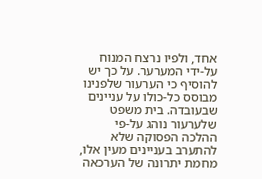אחד, ולפיו נרצח המנוח על-ידי המערער. על כך יש להוסיף כי הערעור שלפנינו מבוסס כל-כולו על עניינים שבעובדה. בית משפט שלערעור נוהג על-פי ההלכה הפסוקה שלא להתערב בעניינים מעין אלו, מחמת יתרונה של הערכאה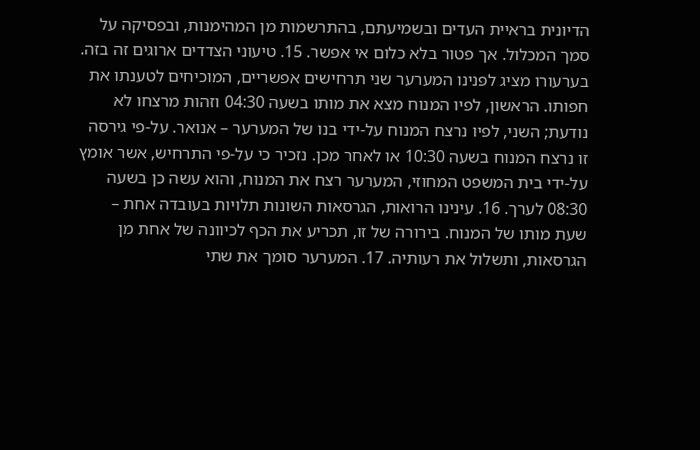הדיונית בראיית העדים ובשמיעתם, בהתרשמות מן המהימנות, ובפסיקה על סמך המכלול. אך פטור בלא כלום אי אפשר. 15. טיעוני הצדדים ארוגים זה בזה. בערעורו מציג לפנינו המערער שני תרחישים אפשריים, המוכיחים לטענתו את חפותו. הראשון, לפיו המנוח מצא את מותו בשעה 04:30 וזהות מרצחו לא נודעת; השני, לפיו נרצח המנוח על-ידי בנו של המערער – אנואר. על-פי גירסה זו נרצח המנוח בשעה 10:30 או לאחר מכן. נזכיר כי על-פי התרחיש, אשר אומץ על-ידי בית המשפט המחוזי, המערער רצח את המנוח, והוא עשה כן בשעה 08:30 לערך. 16. עינינו הרואות, הגרסאות השונות תלויות בעובדה אחת – שעת מותו של המנוח. בירורה של זו, תכריע את הכף לכיוונה של אחת מן הגרסאות, ותשלול את רעותיה. 17. המערער סומך את שתי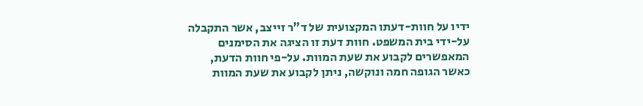ידיו על חוות-דעתו המקצועית של ד"ר זייצב, אשר התקבלה על-ידי בית המשפט. חוות דעת זו הציגה את הסימנים המאפשרים לקבוע את שעת המוות. על-פי חוות הדעת, כאשר הגופה חמה ונוקשה, ניתן לקבוע את שעת המוות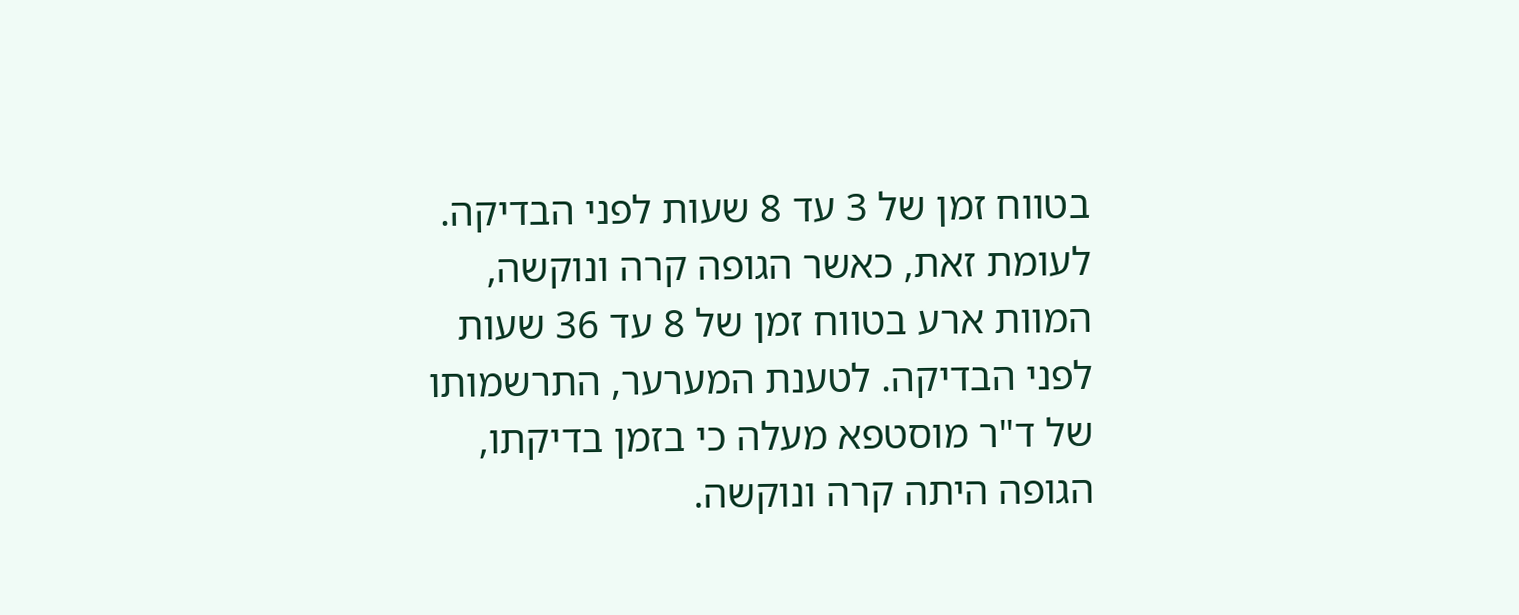בטווח זמן של 3 עד 8 שעות לפני הבדיקה. לעומת זאת, כאשר הגופה קרה ונוקשה, המוות ארע בטווח זמן של 8 עד 36 שעות לפני הבדיקה. לטענת המערער, התרשמותו של ד"ר מוסטפא מעלה כי בזמן בדיקתו, הגופה היתה קרה ונוקשה.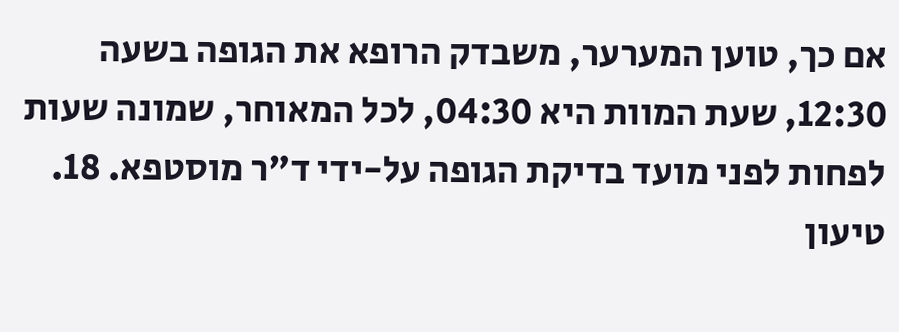אם כך, טוען המערער, משבדק הרופא את הגופה בשעה 12:30, שעת המוות היא 04:30, לכל המאוחר, שמונה שעות לפחות לפני מועד בדיקת הגופה על-ידי ד"ר מוסטפא. 18. טיעון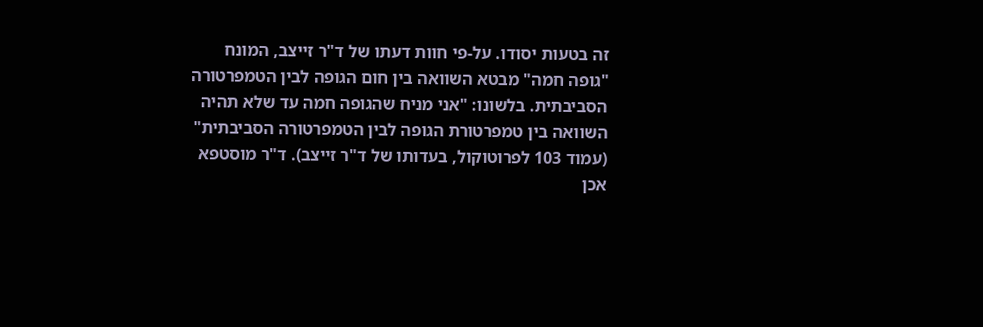זה בטעות יסודו. על-פי חוות דעתו של ד"ר זייצב, המונח "גופה חמה" מבטא השוואה בין חום הגופה לבין הטמפרטורה הסביבתית. בלשונו: "אני מניח שהגופה חמה עד שלא תהיה השוואה בין טמפרטורת הגופה לבין הטמפרטורה הסביבתית" (עמוד 103 לפרוטוקול, בעדותו של ד"ר זייצב). ד"ר מוסטפא אכן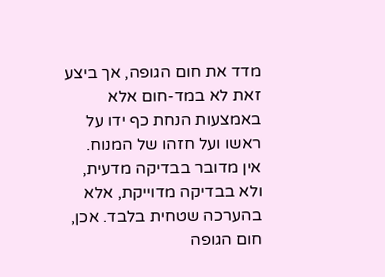מדד את חום הגופה, אך ביצע זאת לא במד-חום אלא באמצעות הנחת כף ידו על ראשו ועל חזהו של המנוח. אין מדובר בבדיקה מדעית, ולא בבדיקה מדוייקת, אלא בהערכה שטחית בלבד. אכן, חום הגופה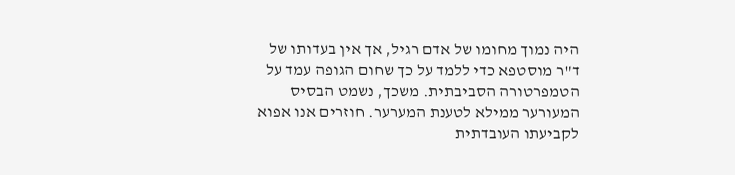היה נמוך מחומו של אדם רגיל, אך אין בעדותו של ד"ר מוסטפא כדי ללמד על כך שחום הגופה עמד על הטמפרטורה הסביבתית. משכך, נשמט הבסיס המעורער ממילא לטענת המערער. חוזרים אנו אפוא לקביעתו העובדתית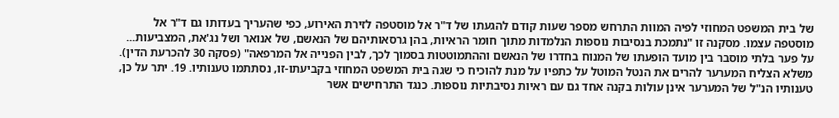של בית המשפט המחוזי לפיה המוות התרחש מספר שעות קודם להגעתו של ד"ר אל מוסטפה לזירת האירוע, כפי שהעריך בעדותו גם ד"ר אל מוסטפה עצמו. מסקנה זו "נתמכת בנסיבות נוספות הנלמדות מתוך חומר הראיות, בהן גרסאותיהם של הנאשם, של אנואר ושל נג'את, המצביעות... על פער בלתי מוסבר בין מועד הופעתו של המנוח בחדרו של הנאשם וההתמוטטות בסמוך לכך, לבין הפנייה אל המרפאה" (פסקה 30 להכרעת הדין). משלא הצליח המערער להרים את הנטל המוטל על כתפיו על מנת להוכיח כי שגה בית המשפט המחוזי בקביעתו-זו, נסתתמו טענותיו. 19. יתר על כן, טענותיו הנ"ל של המערער אינן עולות בקנה אחד גם עם ראיות נסיבתיות נוספות. כנגד התרחישים אשר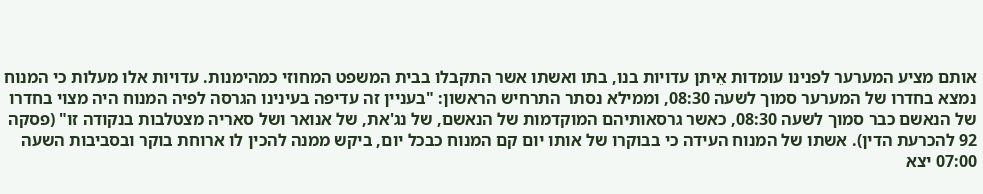אותם מציע המערער לפנינו עומדות אֵיתן עדויות בנו, בתו ואשתו אשר התקבלו בבית המשפט המחוזי כמהימנות. עדויות אלו מעלות כי המנוח נמצא בחדרו של המערער סמוך לשעה 08:30, וממילא נסתר התרחיש הראשון: "בעניין זה עדיפה בעינינו הגרסה לפיה המנוח היה מצוי בחדרו של הנאשם כבר סמוך לשעה 08:30, כאשר גרסאותיהם המוקדמות של הנאשם, של נג'את, של אנואר ושל סאריה מצטלבות בנקודה זו" (פסקה 92 להכרעת הדין). אשתו של המנוח העידה כי בבוקרו של אותו יום קם המנוח כבכל יום, ביקש ממנה להכין לו ארוחת בוקר ובסביבות השעה 07:00 יצא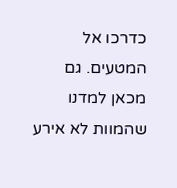כדרכו אל המטעים. גם מכאן למדנו שהמוות לא אירע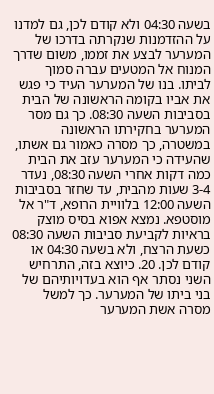בשעה 04:30 ולא קודם לכן, גם למדנו על ההזדמנות שנקרתה בדרכו של המערער לבצע את זממו, משום שדרך המנוח אל המטעים עברה סמוך לביתו. בנו של המערער העיד כי פגש את אביו בקומה הראשונה של הבית בסביבות השעה 08:30. כך גם מסר המערער בחקירתו הראשונה במשטרה, כך מסרה כאמור גם אשתו, שהעידה כי המערער עזב את הבית כמה דקות אחרי השעה 08:30, נעדר 3-4 שעות מהבית, עד שחזר בסביבות השעה 12:00 בלוויית הרופא, ד"ר אל מוסטפא. נמצא אפוא בסיס מוצק בראיות לקביעת סביבות השעה 08:30 כשעת הרצח, ולא בשעה 04:30 או קודם לכן. 20. כיוצא בזה, התרחיש השני נסתר אף הוא בעדויותיהם של בני ביתו של המערער. כך למשל מסרה אשת המערער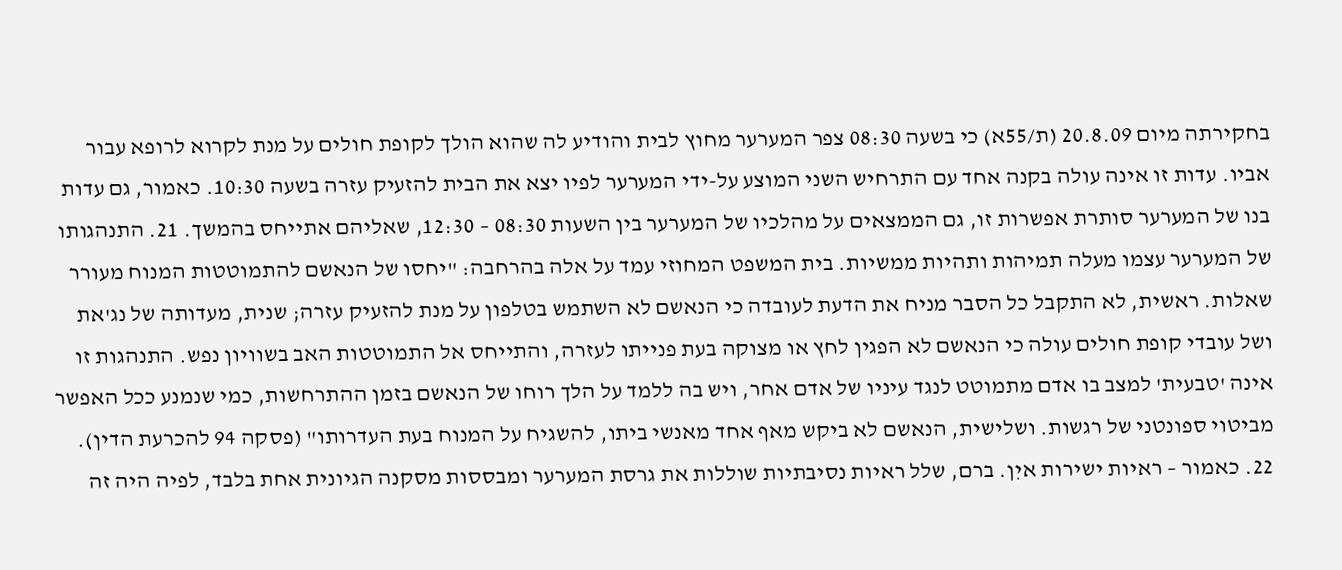בחקירתה מיום 20.8.09 (ת/55א) כי בשעה 08:30 צפר המערער מחוץ לבית והודיע לה שהוא הולך לקופת חולים על מנת לקרוא לרופא עבור אביו. עדות זו אינה עולה בקנה אחד עם התרחיש השני המוצע על-ידי המערער לפיו יצא את הבית להזעיק עזרה בשעה 10:30. כאמור, גם עדות בנו של המערער סותרת אפשרות זו, גם הממצאים על מהלכיו של המערער בין השעות 08:30 – 12:30, שאליהם אתייחס בהמשך. 21. התנהגותו של המערער עצמו מעלה תמיהות ותהיות ממשיות. בית המשפט המחוזי עמד על אלה בהרחבה: "יחסו של הנאשם להתמוטטות המנוח מעורר שאלות. ראשית, לא התקבל כל הסבר מניח את הדעת לעובדה כי הנאשם לא השתמש בטלפון על מנת להזעיק עזרה; שנית, מעדותה של נג'את ושל עובדי קופת חולים עולה כי הנאשם לא הפגין לחץ או מצוקה בעת פנייתו לעזרה, והתייחס אל התמוטטות האב בשוויון נפש. התנהגות זו אינה 'טבעית' למצב בו אדם מתמוטט לנגד עיניו של אדם אחר, ויש בה ללמד על הלך רוחו של הנאשם בזמן ההתרחשות, כמי שנמנע ככל האפשר מביטוי ספונטני של רגשות. ושלישית, הנאשם לא ביקש מאף אחד מאנשי ביתו, להשגיח על המנוח בעת העדרותו" (פסקה 94 להכרעת הדין). 22. כאמור – ראיות ישירות איִן. ברם, שלל ראיות נסיבתיות שוללות את גרסת המערער ומבססות מסקנה הגיונית אחת בלבד, לפיה היה זה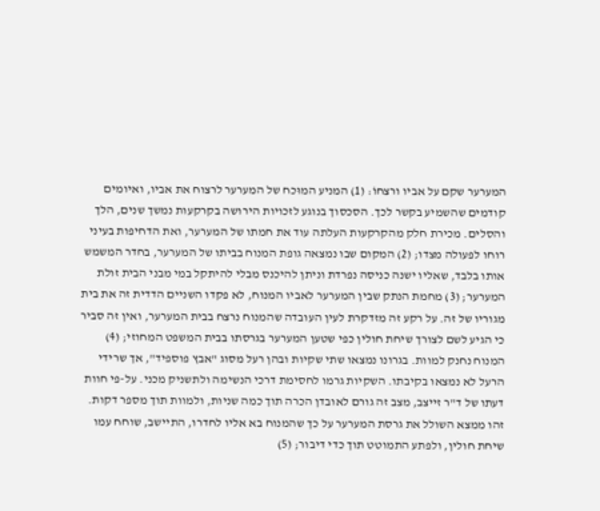המערער שקם על אביו ורצחוֹ: (1) המניע המוּכח של המערער לרצוח את אביו, ואיומים קודמים שהשמיע בקשר לכך. הסכסוך בנוגע לזכויות הירושה בקרקעות נמשך שנים, הלך והסלים. מכירת חלק מהקרקעות העלתה עוד את חמתו של המערער, ואת הדחיפות בעיני רוחו לפעולה מצדו; (2) המקום שבו נמצאה גופת המנוח בביתו של המערער, בחדר המשמש אותו בלבד, שאליו ישנה כניסה נפרדת וניתן להיכנס מבלי להיתקל במי מבני הבית זולת המערער; (3) מחמת הנתק שבין המערער לאביו המנוח, לא פקדו השניים הדדית זה את בית מגוריו של זה. על רקע זה מזדקרת לעין העובדה שהמנוח נרצח בבית המערער, ואין זה סביר כי הגיע לשם לצורך שיחת חולין כפי שטען המערער בגרסתו בבית המשפט המחוזי; (4) המנוח נחנק למוות. בגרונו נמצאו שתי שקיות ובהן רעל מסוג "אבץ פוספיד", אך שרידי הרעל לא נמצאו בקיבתו. השקיות גרמו לחסימת דרכי הנשימה ולתשניק מכני. על-פי חוות דעתו של ד"ר זייצב, מצב זה גורם לאובדן הכרה תוך כמה שניות, ולמוות תוך מספר דקות. זהו ממצא השולל את גרסת המערער על כך שהמנוח בא אליו לחדרו, התיישב, שוחח עמו שיחת חולין, ולפתע התמוטט תוך כדי דיבור; (5)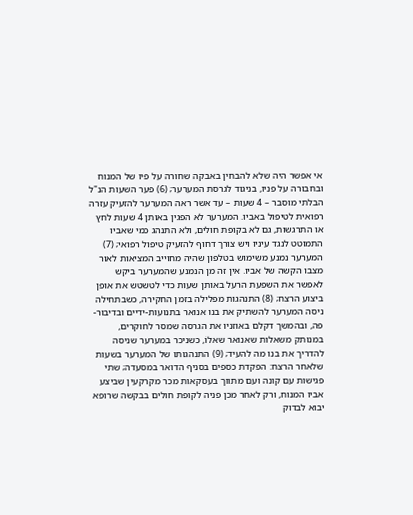אי אפשר היה שלא להבחין באבקה שחורה על פיו של המנוח ובחבורה על פניו, בניגוד לגרסת המערער; (6) פער השעות הנ"ל הבלתי מוסבר – 4 שעות – עד אשר ראה המערער להזעיק עזרה רפואית לטיפול באביו. המערער לא הפגין באותן 4 שעות לחץ או התרגשות, גם לא בקופת חולים, ולא התנהג כמי שאביו התמוטט לנגד עיניו ויש צורך דחוף להזעיק טיפול רפואי; (7) המערער נמנע משימוש בטלפון שהיה מחוייב המציאות לאור מצבו הקשה של אביו. אין זה מן הנמנע שהמערער ביקש לאפשר את השפעת הרעל באותן שעות כדי לטשטש את אופן ביצוע הרצח; (8) התנהגות מפלילה בזמן החקירה, כשבתחילה ניסה המערער להשתיק את בנו אנואר בתנועות-ידיים ובדיבור-פה, ובהמשך דקלם באוזניו את הגרסה שמסר לחוקרים, במנותק משאלות שאנואר שאלוֹ, כשניכר במערער שניסה להדריך את בנו מה להעיד; (9) התנהגותו של המערער בשעות שלאחר הרצח: הפקדת כספים בסניף הדואר במסעדה; שתי פגישות עם קונה ועם מתווך בעסקאות מכר מקרקעין שביצע אביו המנוח, ורק לאחר מכן פניה לקופת חולים בבקשה שרופא יבוא לבדוק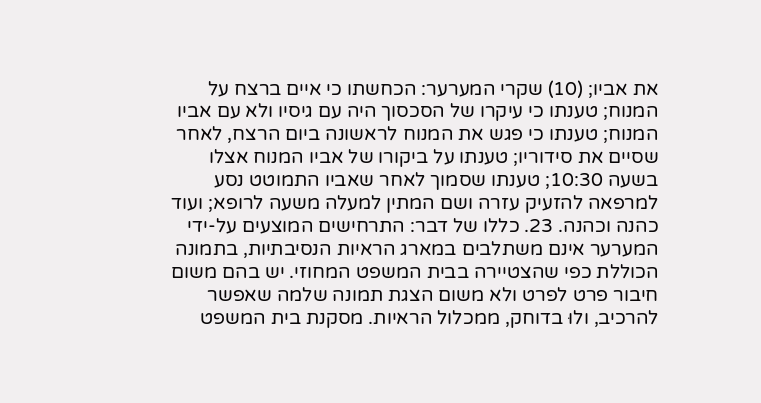את אביו; (10) שקרי המערער: הכחשתו כי איים ברצח על המנוח; טענתו כי עיקרו של הסכסוך היה עם גיסיו ולא עם אביו המנוח; טענתו כי פגש את המנוח לראשונה ביום הרצח, לאחר שסיים את סידוריו; טענתו על ביקורו של אביו המנוח אצלו בשעה 10:30; טענתו שסמוך לאחר שאביו התמוטט נסע למרפאה להזעיק עזרה ושם המתין למעלה משעה לרופא; ועוד כהנה וכהנה. 23. כללו של דבר: התרחישים המוצעים על-ידי המערער אינם משתלבים במארג הראיות הנסיבתיות, בתמונה הכוללת כפי שהצטיירה בבית המשפט המחוזי. יש בהם משום חיבור פרט לפרט ולא משום הצגת תמונה שלמה שאפשר להרכיב, ולוּ בדוחק, ממכלול הראיות. מסקנת בית המשפט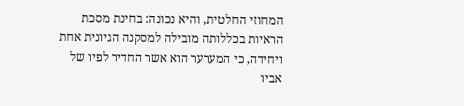המחוזי החלטית, והיא נכונה: בחינת מסכת הראיות בכללותה מובילה למסקנה הגיונית אחת ויחידה, כי המערער הוא אשר החדיר לפיו של אביו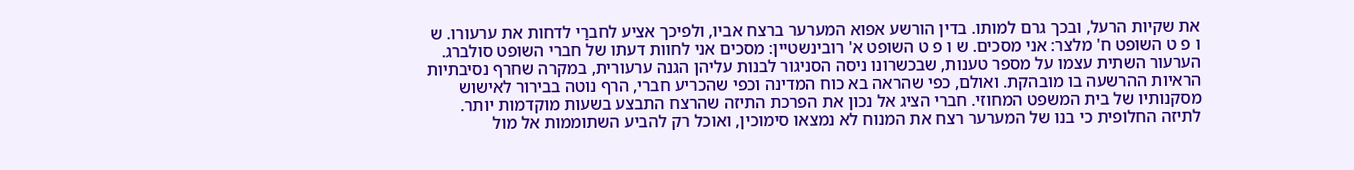את שקיות הרעל, ובכך גרם למותו. בדין הורשע אפוא המערער ברצח אביו, ולפיכך אציע לחברַי לדחות את ערעורו. ש ו פ ט השופט ח' מלצר: אני מסכים. ש ו פ ט השופט א' רובינשטיין: מסכים אני לחוות דעתו של חברי השופט סולברג. הערעור השתית עצמו על מספר טענות, שבכשרונו ניסה הסניגור לבנות עליהן הגנה ערעורית, במקרה שחרף נסיבתיות הראיות ההרשעה בו מובהקת. ואולם, כפי שהראה בא כוח המדינה וכפי שהכריע חברי, הרף נוטה בבירור לאישוש מסקנותיו של בית המשפט המחוזי. חברי הציג אל נכון את הפרכת התיזה שהרצח התבצע בשעות מוקדמות יותר. לתיזה החלופית כי בנו של המערער רצח את המנוח לא נמצאו סימוכין, ואוכל רק להביע השתוממות אל מול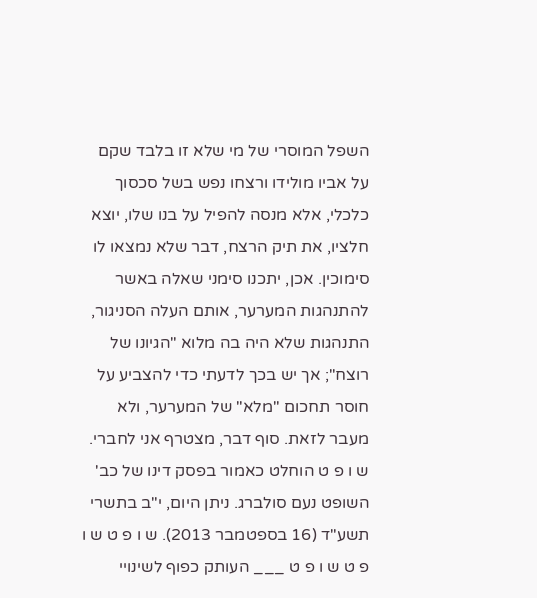השפל המוסרי של מי שלא זו בלבד שקם על אביו מולידו ורצחו נפש בשל סכסוך כלכלי, אלא מנסה להפיל על בנו שלו, יוצא חלציו, את תיק הרצח, דבר שלא נמצאו לו סימוכין. אכן, יתכנו סימני שאלה באשר להתנהגות המערער, אותם העלה הסניגור, התנהגות שלא היה בה מלוא "הגיונו של רוצח"; אך יש בכך לדעתי כדי להצביע על חוסר תחכום "מלא" של המערער, ולא מעבר לזאת. סוף דבר, מצטרף אני לחברי. ש ו פ ט הוחלט כאמור בפסק דינו של כב' השופט נעם סולברג. ניתן היום, י"ב בתשרי תשע"ד (16 בספטמבר 2013). ש ו פ ט ש ו פ ט ש ו פ ט ___ העותק כפוף לשינויי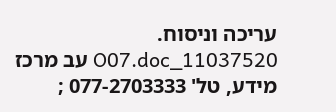עריכה וניסוח. 11037520_O07.doc עב מרכז מידע, טל' 077-2703333 ;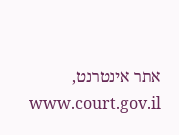אתר אינטרנט, www.court.gov.il